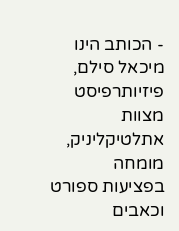- הכותב הינו מיכאל סילם, פיזיותרפיסט מצוות אתלטיקליניק, מומחה בפציעות ספורט וכאבים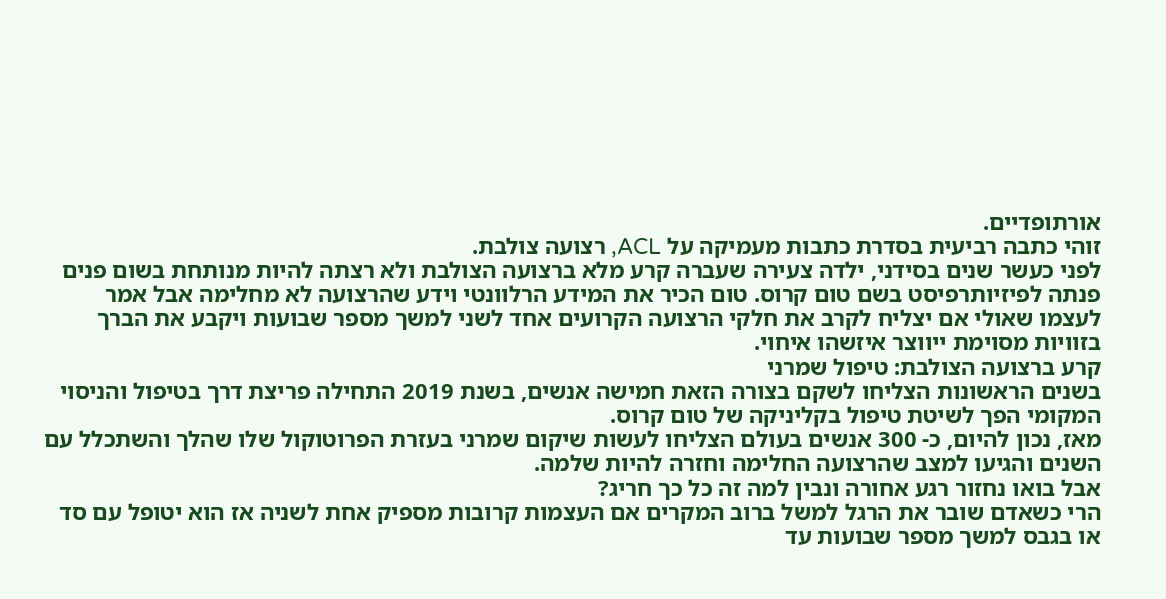אורתופדיים.
זוהי כתבה רביעית בסדרת כתבות מעמיקה על ACL, רצועה צולבת.
לפני כעשר שנים בסידני, ילדה צעירה שעברה קרע מלא ברצועה הצולבת ולא רצתה להיות מנותחת בשום פנים פנתה לפיזיותרפיסט בשם טום קרוס. טום הכיר את המידע הרלוונטי וידע שהרצועה לא מחלימה אבל אמר לעצמו שאולי אם יצליח לקרב את חלקי הרצועה הקרועים אחד לשני למשך מספר שבועות ויקבע את הברך בזוויות מסוימת ייווצר איזשהו איחוי.
קרע ברצועה הצולבת: טיפול שמרני
בשנים הראשונות הצליחו לשקם בצורה הזאת חמישה אנשים, בשנת 2019 התחילה פריצת דרך בטיפול והניסוי המקומי הפך לשיטת טיפול בקליניקה של טום קרוס.
מאז, נכון להיום, כ- 300 אנשים בעולם הצליחו לעשות שיקום שמרני בעזרת הפרוטוקול שלו שהלך והשתכלל עם השנים והגיעו למצב שהרצועה החלימה וחזרה להיות שלמה.
אבל בואו נחזור רגע אחורה ונבין למה זה כל כך חריג?
הרי כשאדם שובר את הרגל למשל ברוב המקרים אם העצמות קרובות מספיק אחת לשניה אז הוא יטופל עם סד או בגבס למשך מספר שבועות עד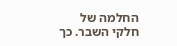החלמה של חלקי השבר. כך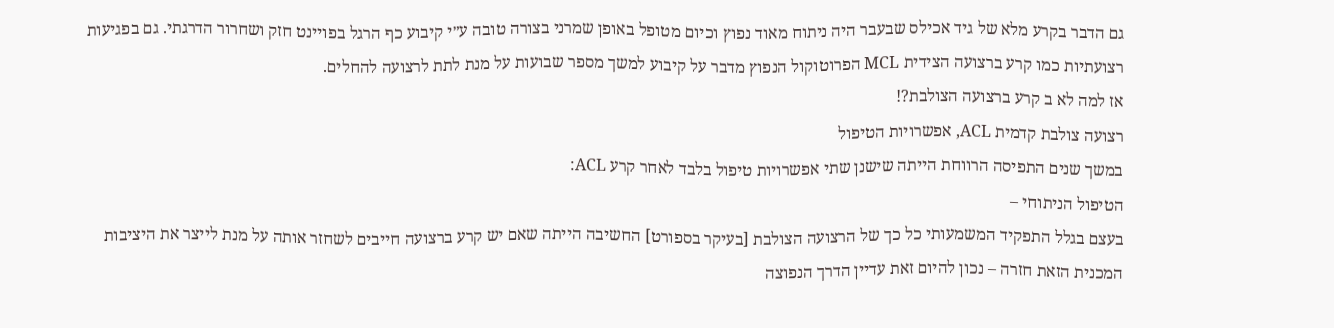גם הדבר בקרע מלא של גיד אכילס שבעבר היה ניתוח מאוד נפוץ וכיום מטופל באופן שמרני בצורה טובה ע״י קיבוע כף הרגל בפויינט חזק ושחרור הדרגתי. גם בפגיעות רצועתיות כמו קרע ברצועה הצידית MCL הפרוטוקול הנפוץ מדבר על קיבוע למשך מספר שבועות על מנת לתת לרצועה להחלים.
אז למה לא ב קרע ברצועה הצולבת?!
רצועה צולבת קדמית ACL, אפשרויות הטיפול
במשך שנים התפיסה הרווחת הייתה שישנן שתי אפשרויות טיפול בלבד לאחר קרע ACL:
הטיפול הניתוחי –
בעצם בגלל התפקיד המשמעותי כל כך של הרצועה הצולבת [בעיקר בספורט] החשיבה הייתה שאם יש קרע ברצועה חייבים לשחזר אותה על מנת לייצר את היציבות המכנית הזאת חזרה – נכון להיום זאת עדיין הדרך הנפוצה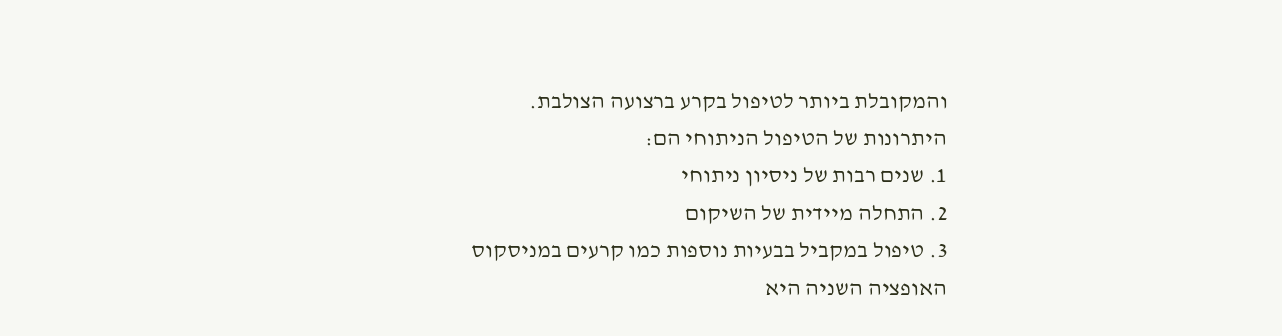והמקובלת ביותר לטיפול בקרע ברצועה הצולבת.
היתרונות של הטיפול הניתוחי הם:
1. שנים רבות של ניסיון ניתוחי
2. התחלה מיידית של השיקום
3. טיפול במקביל בבעיות נוספות כמו קרעים במניסקוס
האופציה השניה היא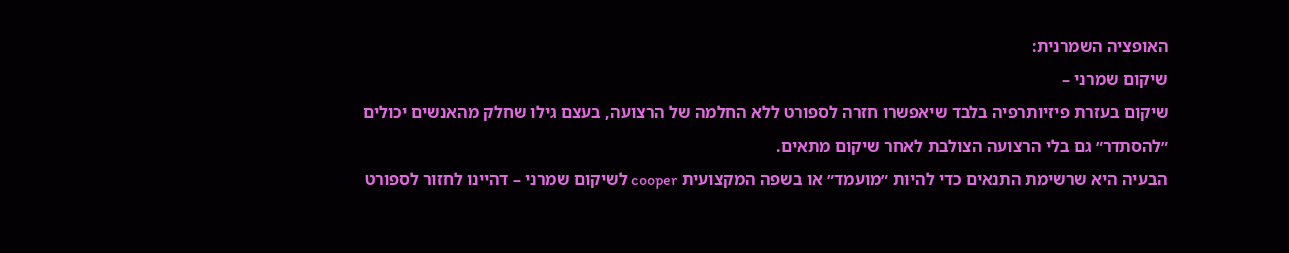האופציה השמרנית:
שיקום שמרני –
שיקום בעזרת פיזיותרפיה בלבד שיאפשרו חזרה לספורט ללא החלמה של הרצועה, בעצם גילו שחלק מהאנשים יכולים ״להסתדר״ גם בלי הרצועה הצולבת לאחר שיקום מתאים.
הבעיה היא שרשימת התנאים כדי להיות ״מועמד״ או בשפה המקצועית cooper לשיקום שמרני – דהיינו לחזור לספורט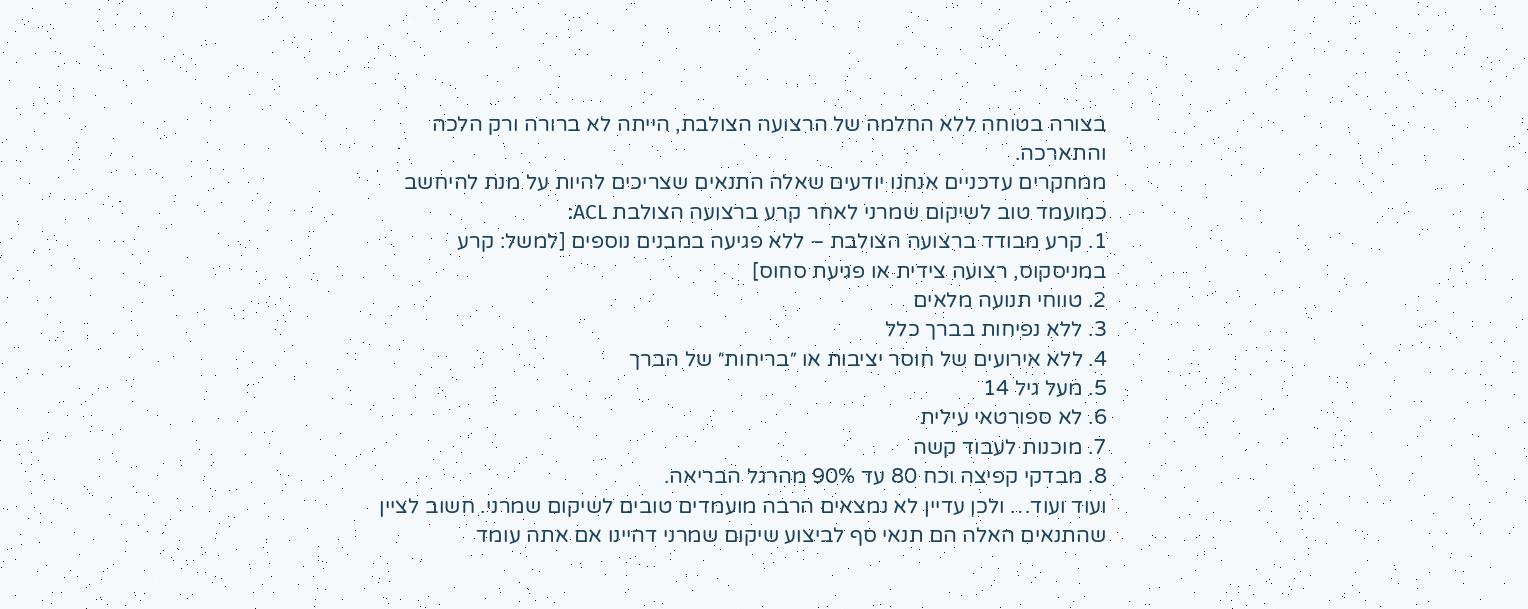בצורה בטוחה ללא החלמה של הרצועה הצולבת, הייתה לא ברורה ורק הלכה והתארכה.
ממחקרים עדכניים אנחנו יודעים שאלה התנאים שצריכים להיות על מנת להיחשב כמועמד טוב לשיקום שמרני לאחר קרע ברצועה הצולבת ACL:
1. קרע מבודד ברצועה הצולבת – ללא פגיעה במבנים נוספים [למשל: קרע במניסקוס, רצועה צידית או פגיעת סחוס]
2. טווחי תנועה מלאים
3. ללא נפיחות בברך כלל
4. ללא אירועים של חוסר יציבות או ״בריחות״ של הברך
5. מעל גיל 14
6. לא ספורטאי עילית
7. מוכנות לעבוד קשה
8. מבדקי קפיצה וכח 80 עד 90% מהרגל הבריאה.
ועוד ועוד… ולכן עדיין לא נמצאים הרבה מועמדים טובים לשיקום שמרני. חשוב לציין שהתנאים האלה הם תנאי סף לביצוע שיקום שמרני דהיינו אם אתה עומד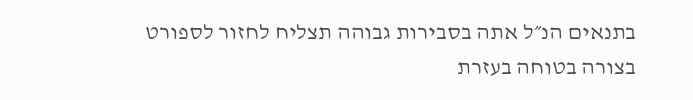בתנאים הנ״ל אתה בסבירות גבוהה תצליח לחזור לספורט בצורה בטוחה בעזרת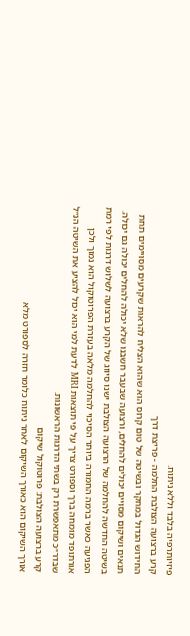פיזיותרפיה בלבד וללא ניתוח.
קרע ברצועה הצולבת החלמה - פריצת דרך
החידוש הגדול במחקר ובשיטה של טום קרוס הוא שהוא הצליח להראות שקרעים מסויימים תחת תנאים ושיקום מסויים יכולים להחלים, ורצועה שבעבר חשבנו שלא יכולה להחלים יכולה גם יכולה.
בשיטה החדשה להחלמה של הרצועה הצולבת ישנו סיווג של הקרע ברצועה לשלוש דרגות לפי רמת הפגיעה כאשר ברמה החמורה ביותר הסיכוי להחלמה מלאה בעזרת הפרוטוקול הוא נמוך ולכן אורתופד מומחה ברך וספורט צריך על פי תוצאות MRI לדעת למי הוא יכול להציע את השיטה הנ״ל שבדר״כ מתאפשרת רק בשתי הדרגות הראשונות.
קרע ברצועה הצולבת: פרוטוקול שיקום
אורך השיקום הוא כאורך השיקום לאחר ניתוח כלומר חזרה לספורט מלא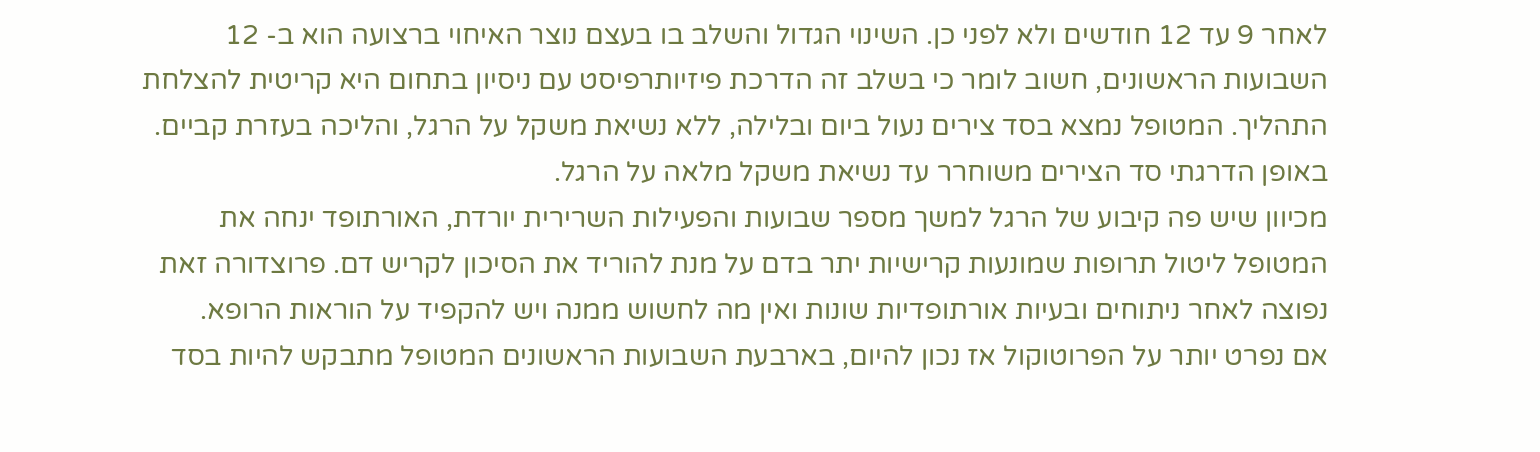לאחר 9 עד 12 חודשים ולא לפני כן. השינוי הגדול והשלב בו בעצם נוצר האיחוי ברצועה הוא ב- 12 השבועות הראשונים, חשוב לומר כי בשלב זה הדרכת פיזיותרפיסט עם ניסיון בתחום היא קריטית להצלחת התהליך. המטופל נמצא בסד צירים נעול ביום ובלילה, ללא נשיאת משקל על הרגל, והליכה בעזרת קביים. באופן הדרגתי סד הצירים משוחרר עד נשיאת משקל מלאה על הרגל.
מכיוון שיש פה קיבוע של הרגל למשך מספר שבועות והפעילות השרירית יורדת, האורתופד ינחה את המטופל ליטול תרופות שמונעות קרישיות יתר בדם על מנת להוריד את הסיכון לקריש דם. פרוצדורה זאת נפוצה לאחר ניתוחים ובעיות אורתופדיות שונות ואין מה לחשוש ממנה ויש להקפיד על הוראות הרופא.
אם נפרט יותר על הפרוטוקול אז נכון להיום, בארבעת השבועות הראשונים המטופל מתבקש להיות בסד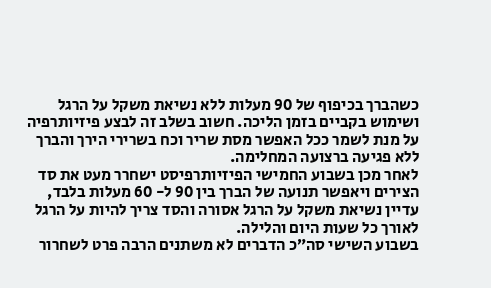כשהברך בכיפוף של 90 מעלות ללא נשיאת משקל על הרגל ושימוש בקביים בזמן הליכה. חשוב בשלב זה לבצע פיזיותרפיה על מנת לשמר ככל האפשר מסת שריר וכח בשרירי הירך והברך ללא פגיעה ברצועה המחלימה.
לאחר מכן בשבוע החמישי הפיזיותרפיסט ישחרר מעט את סד הצירים ויאפשר תנועה של הברך בין 90 ל- 60 מעלות בלבד, עדיין נשיאת משקל על הרגל אסורה והסד צריך להיות על הרגל לאורך כל שעות היום והלילה.
בשבוע השישי סה״כ הדברים לא משתנים הרבה פרט לשחרור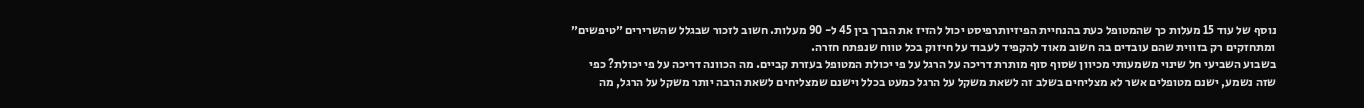נוסף של עוד 15 מעלות כך שהמטופל כעת בהנחיית הפיזיותרפיסט יכול להזיז את הברך בין 45 ל- 90 מעלות. חשוב לזכור שבגלל שהשרירים ״טיפשים״ ומתחזקים רק בזווית שהם עובדים בה חשוב מאוד להקפיד לעבוד על חיזוק בכל טווח שנפתח חזרה.
בשבוע השביעי חל שינוי משמעותי מכיוון שסוף סוף מותרת דריכה על הרגל על פי יכולת המטופל בעזרת קביים. מה הכוונה דריכה על פי יכולת? כפי שזה נשמע, ישנם מטופלים אשר לא מצליחים בשלב זה לשאת משקל על הרגל כמעט בכלל וישנם שמצליחים לשאת הרבה יותר משקל על הרגל, מה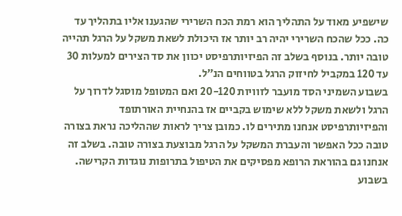שישפיע מאוד על התהליך הוא רמת הכח השרירי שהגענו אליו בתהליך עד כה. ככל שהכח השרירי יהיה רב יותר אז היכולת לשאת משקל על הרגל תהייה טובה יותר. בנוסף בשלב זה הפיזיותרפיסט יכוון את סד הצירים למעלות 30 עד 120 במקביל לחיזוק הרגל בטווחים הנ״ל.
בשבוע השמיני הסד מועבר לזוויות 20-120 ואם המטופל מוסגל לדרוך על הרגל ולשאת משקל ללא שימוש בקביים אז בהנחיית האורתופד והפיזיותרפיסט אנחנו מתירים לו. כמובן צריך לראות שההליכה נראת בצורה טובה ככל האפשר והעברת המשקל על הרגל מבוצעת בצורה טובה. בשלב זה אנחנו גם בהוראת הרופא מפסיקים את הטיפול בתרופות נוגדות הקרישה.
בשבוע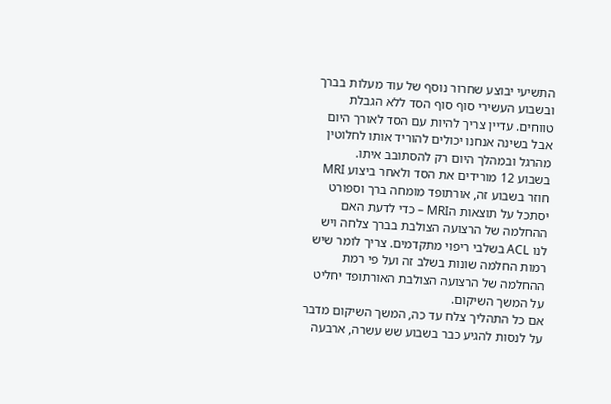התשיעי יבוצע שחרור נוסף של עוד מעלות בברך ובשבוע העשירי סוף סוף הסד ללא הגבלת טווחים. עדיין צריך להיות עם הסד לאורך היום אבל בשינה אנחנו יכולים להוריד אותו לחלוטין מהרגל ובמהלך היום רק להסתובב איתו.
בשבוע 12 מורידים את הסד ולאחר ביצוע MRI חוזר בשבוע זה, אורתופד מומחה ברך וספורט יסתכל על תוצאות הMRI – כדי לדעת האם ההחלמה של הרצועה הצולבת בברך צלחה ויש לנו ACL בשלבי ריפוי מתקדמים. צריך לומר שיש רמות החלמה שונות בשלב זה ועל פי רמת ההחלמה של הרצועה הצולבת האורתופד יחליט על המשך השיקום.
אם כל התהליך צלח עד כה, המשך השיקום מדבר על לנסות להגיע כבר בשבוע שש עשרה, ארבעה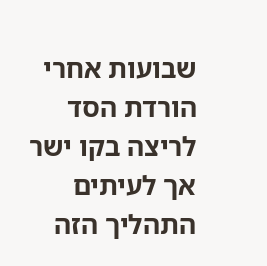שבועות אחרי הורדת הסד לריצה בקו ישר אך לעיתים התהליך הזה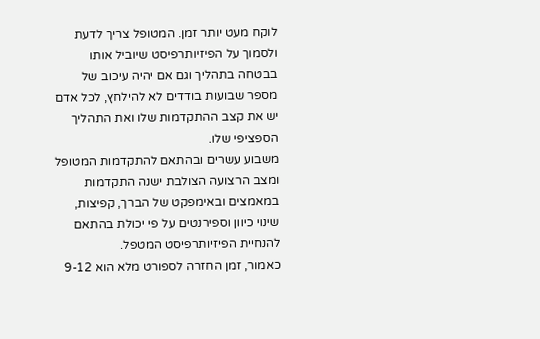לוקח מעט יותר זמן. המטופל צריך לדעת ולסמוך על הפיזיותרפיסט שיוביל אותו בבטחה בתהליך וגם אם יהיה עיכוב של מספר שבועות בודדים לא להילחץ, לכל אדם יש את קצב ההתקדמות שלו ואת התהליך הספציפי שלו.
משבוע עשרים ובהתאם להתקדמות המטופל ומצב הרצועה הצולבת ישנה התקדמות במאמצים ובאימפקט של הברך, קפיצות, שינוי כיוון וספירנטים על פי יכולת בהתאם להנחיית הפיזיותרפיסט המטפל.
כאמור, זמן החזרה לספורט מלא הוא 9-12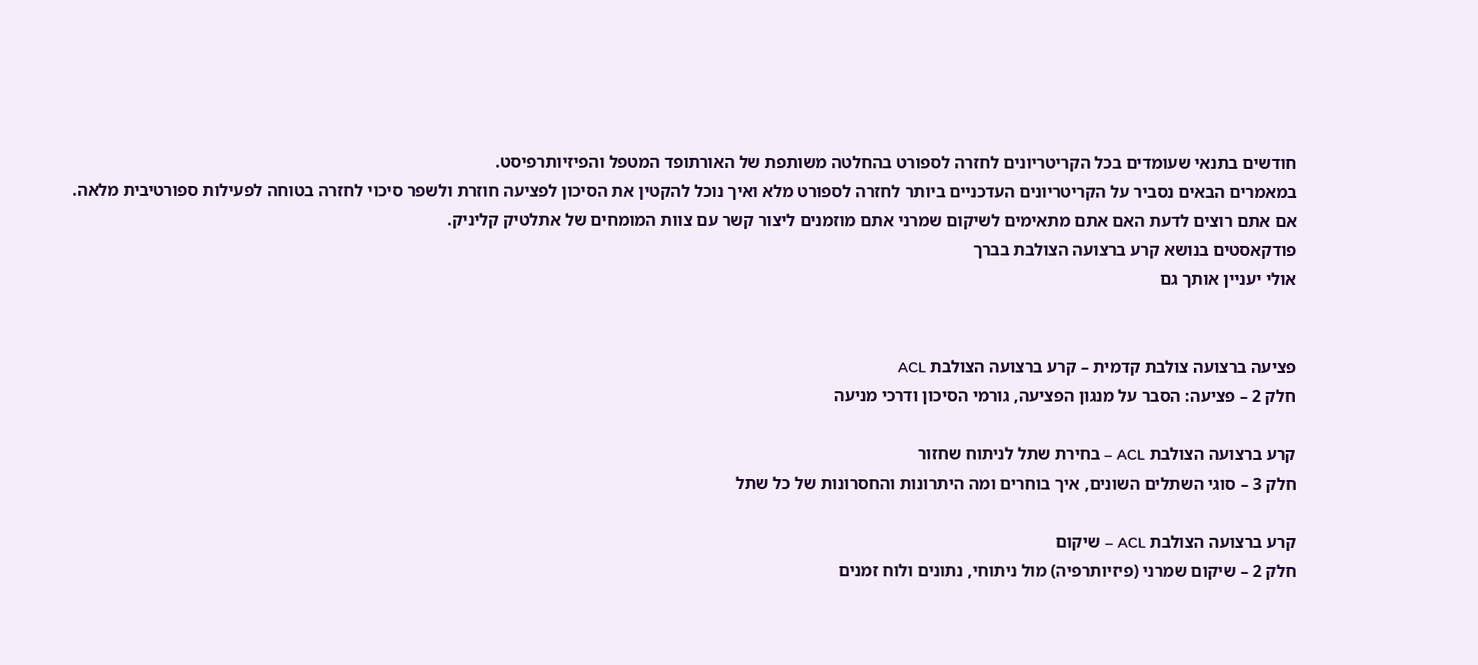חודשים בתנאי שעומדים בכל הקריטריונים לחזרה לספורט בהחלטה משותפת של האורתופד המטפל והפיזיותרפיסט.
במאמרים הבאים נסביר על הקריטריונים העדכניים ביותר לחזרה לספורט מלא ואיך נוכל להקטין את הסיכון לפציעה חוזרת ולשפר סיכוי לחזרה בטוחה לפעילות ספורטיבית מלאה.
אם אתם רוצים לדעת האם אתם מתאימים לשיקום שמרני אתם מוזמנים ליצור קשר עם צוות המומחים של אתלטיק קליניק.
פודקאסטים בנושא קרע ברצועה הצולבת בברך
אולי יעניין אותך גם


פציעה ברצועה צולבת קדמית – קרע ברצועה הצולבת ACL
חלק 2 – פציעה: הסבר על מנגון הפציעה, גורמי הסיכון ודרכי מניעה

קרע ברצועה הצולבת ACL – בחירת שתל לניתוח שחזור
חלק 3 – סוגי השתלים השונים, איך בוחרים ומה היתרונות והחסרונות של כל שתל

קרע ברצועה הצולבת ACL – שיקום
חלק 2 – שיקום שמרני (פיזיותרפיה) מול ניתוחי, נתונים ולוח זמנים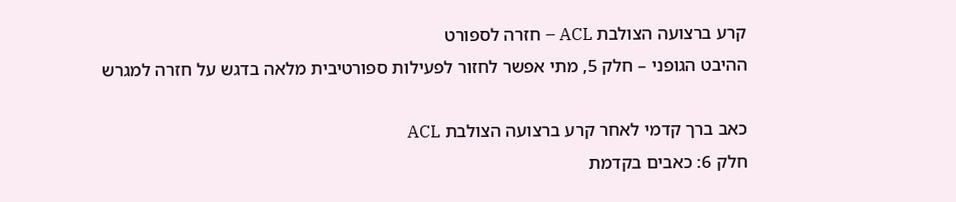קרע ברצועה הצולבת ACL – חזרה לספורט
ההיבט הגופני – חלק 5, מתי אפשר לחזור לפעילות ספורטיבית מלאה בדגש על חזרה למגרש

כאב ברך קדמי לאחר קרע ברצועה הצולבת ACL
חלק 6: כאבים בקדמת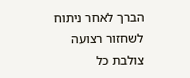הברך לאחר ניתוח לשחזור רצועה צולבת כל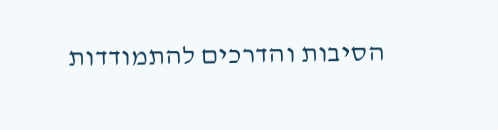הסיבות והדרכים להתמודדות